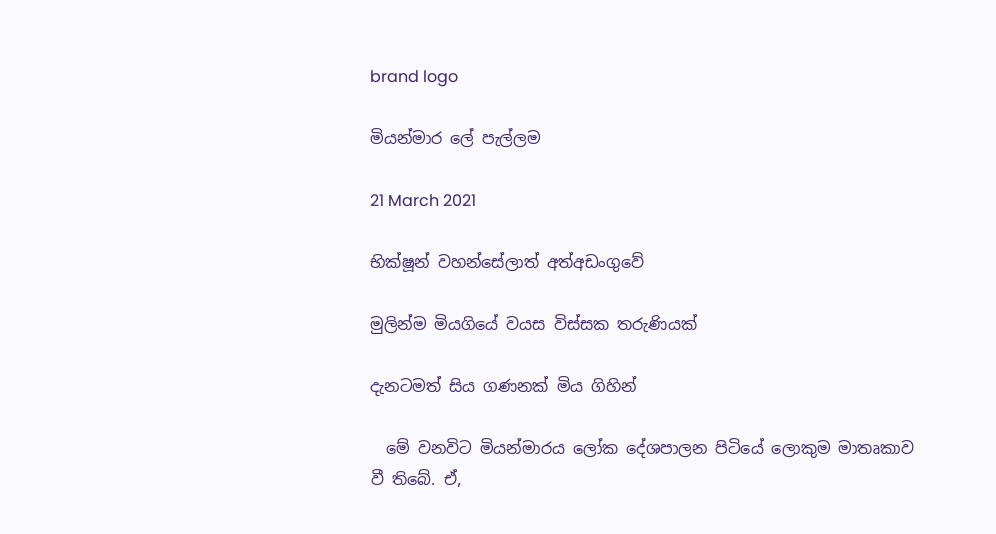brand logo

මියන්මාර ලේ පැල්ලම

21 March 2021

භික්ෂූන් වහන්සේලාත් අත්අඩංගුවේ

මුලින්ම මියගියේ වයස විස්සක තරුණියක්

දැනටමත් සිය ගණනක් මිය ගිහින්

  මේ වනවිට මියන්මාරය ලෝක දේශපාලන පිටියේ ලොකුම මාතෘකාව වී තිබේ. ඒ,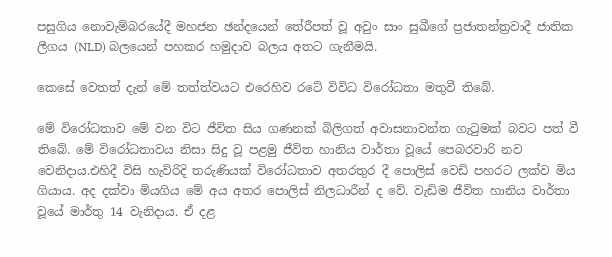පසුගිය නොවැම්බරයේදී මහජන ඡන්දයෙන් තේරීපත් වූ අවුං සාං සුඛීගේ ප්‍රජාතන්ත්‍රවාදී ජාතික ලීගය (NLD) බලයෙන් පහකර හමුදාව බලය අතට ගැනීමයි.

කෙසේ වෙතත් දැන් මේ තත්ත්වයට එරෙහිව රටේ විවිධ විරෝධතා මතුවී තිබේ.

මේ විරෝධතාව මේ වන විට ජීවිත සිය ගණනක් බිලිගත් අවාසනාවන්ත ගැටුමක් බවට පත් වී තිබේ. මේ විරෝධතාවය නිසා සිදු වූ පළමු ජීවිත හානිය වාර්තා වූයේ පෙබරවාරි නව වෙනිදාය.එහිදී විසි හැවිරිදි තරුණියක් විරෝධතාව අතරතුර දී පොලිස් වෙඩි පහරට ලක්ව මිය ගියාය. අද දක්වා මියගිය මේ අය අතර පොලිස් නිලධාරීන් ද වේ. වැඩිම ජීවිත හානිය වාර්තා වූයේ මාර්තු 14 වැනිදාය. ඒ දළ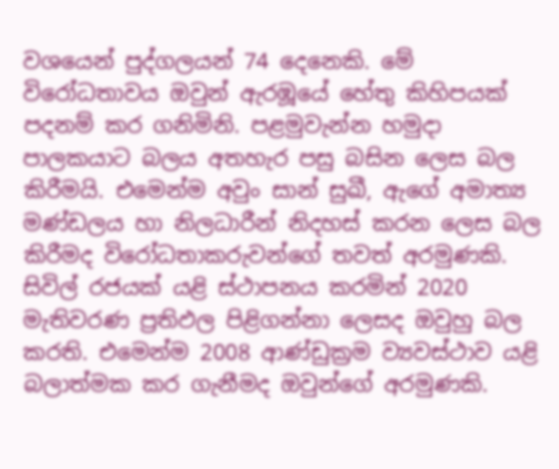වශයෙන් පුද්ගලයන් 74 දෙනෙකි. මේ විරෝධතාවය ඔවුන් ඇරඹූයේ හේතු කිහිපයක් පදනම් කර ගනිමිනි. පළමුවැන්න හමුදා පාලකයාට බලය අතහැර පසු බසින ලෙස බල කිරීමයි. එමෙන්ම අවුං සාන් සුඛී, ඇගේ අමාත්‍ය මණ්ඩලය හා නිලධාරීන් නිදහස් කරන ලෙස බල කිරීමද විරෝධතාකරුවන්ගේ තවත් අරමුණකි. සිවිල් රජයක් යළි ස්ථාපනය කරමින් 2020 මැතිවරණ ප්‍රතිඵල පිළිගන්නා ලෙසද ඔවුහු බල කරති. එමෙන්ම 2008 ආණ්ඩුක්‍රම ව්‍යවස්ථාව යළි බලාත්මක කර ගැනීමද ඔවුන්ගේ අරමුණකි.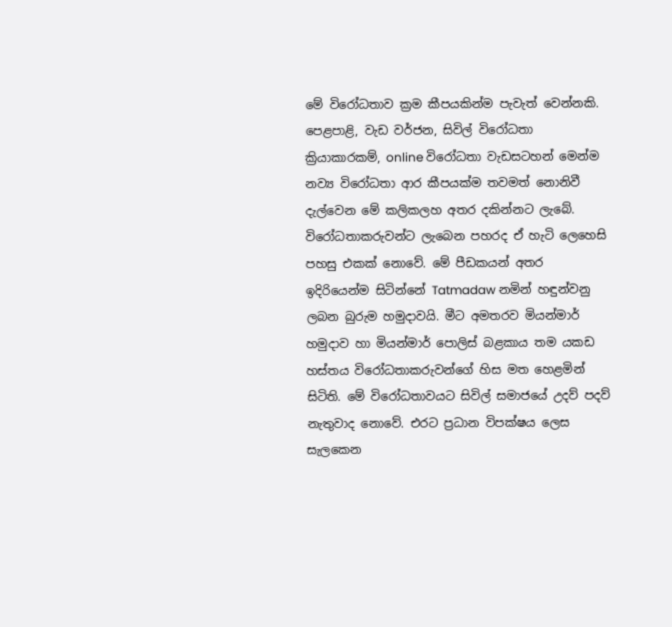මේ විරෝධතාව ක්‍රම කීපයකින්ම පැවැත් වෙන්නකි. පෙළපාළි, වැඩ වර්ජන, සිවිල් විරෝධතා ක්‍රියාකාරකම්, online විරෝධතා වැඩසටහන් මෙන්ම නව්‍ය විරෝධතා ආර කීපයක්ම තවමත් නොනිවී දැල්වෙන මේ කලිකලහ අතර දකින්නට ලැබේ. විරෝධතාකරුවන්ට ලැබෙන පහරද ඒ හැටි ලෙහෙසි පහසු එකක් නොවේ. මේ පීඩකයන් අතර ඉදිරියෙන්ම සිටින්නේ Tatmadaw නමින් හඳුන්වනු ලබන බුරුම හමුදාවයි. මීට අමතරව මියන්මාර් හමුදාව හා මියන්මාර් පොලිස් බළකාය තම යකඩ හස්තය විරෝධතාකරුවන්ගේ හිස මත හෙළමින් සිටිති. මේ විරෝධතාවයට සිවිල් සමාජයේ උදව් පදව් නැතුවාද නොවේ. එරට ප්‍රධාන විපක්ෂය ලෙස සැලකෙන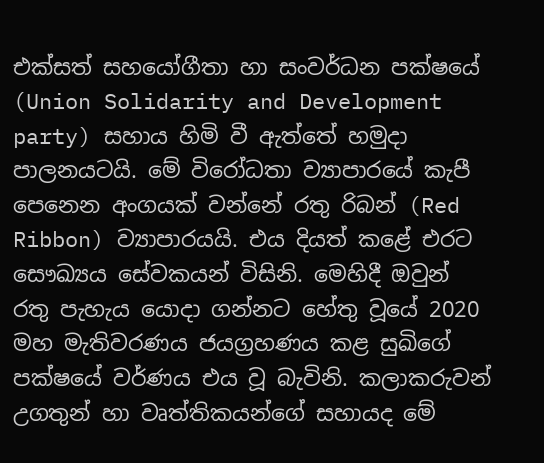එක්සත් සහයෝගීතා හා සංවර්ධන පක්ෂයේ (Union Solidarity and Development party) සහාය හිමි වී ඇත්තේ හමුදා පාලනයටයි. මේ විරෝධතා ව්‍යාපාරයේ කැපී පෙනෙන අංගයක් වන්නේ රතු රිබන් (Red Ribbon) ව්‍යාපාරයයි. එය දියත් කළේ එරට සෞඛ්‍යය සේවකයන් විසිනි. මෙහිදී ඔවුන් රතු පැහැය යොදා ගන්නට හේතු වූයේ 2020 මහ මැතිවරණය ජයග්‍රහණය කළ සුඛිගේ පක්ෂයේ වර්ණය එය වූ බැවිනි. කලාකරුවන් උගතුන් හා වෘත්තිකයන්ගේ සහායද මේ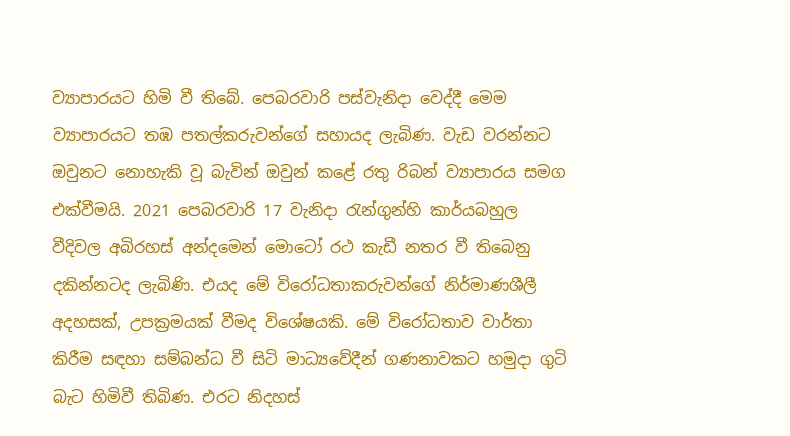ව්‍යාපාරයට හිමි වී තිබේ. පෙබරවාරි පස්වැනිදා වෙද්දී මෙම ව්‍යාපාරයට තඹ පතල්කරුවන්ගේ සහායද ලැබිණ. වැඩ වරන්නට ඔවුනට නොහැකි වූ බැවින් ඔවුන් කළේ රතු රිබන් ව්‍යාපාරය සමග එක්වීමයි. 2021 පෙබරවාරි 17 වැනිදා රැන්ගුන්හි කාර්යබහුල වීදිවල අබිරහස් අන්දමෙන් මොටෝ රථ කැඩී නතර වී තිබෙනු දකින්නටද ලැබිණි. එයද මේ විරෝධතාකරුවන්ගේ නිර්මාණශීලී අදහසක්, උපක්‍රමයක් වීමද විශේෂයකි. මේ විරෝධතාව වාර්තා කිරීම සඳහා සම්බන්ධ වී සිටි මාධ්‍යවේදීන් ගණනාවකට හමුදා ගුටි බැට හිමිවී තිබිණ. එරට නිදහස්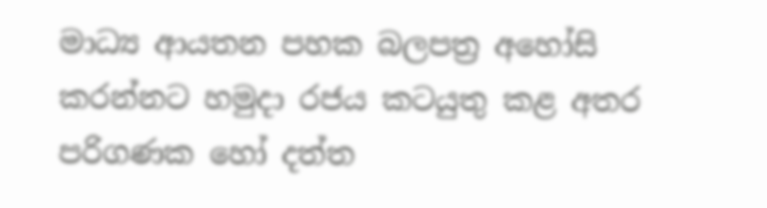මාධ්‍ය ආයතන පහක බලපත්‍ර අහෝසි කරන්නට හමුදා රජය කටයුතු කළ අතර පරිගණක හෝ දත්ත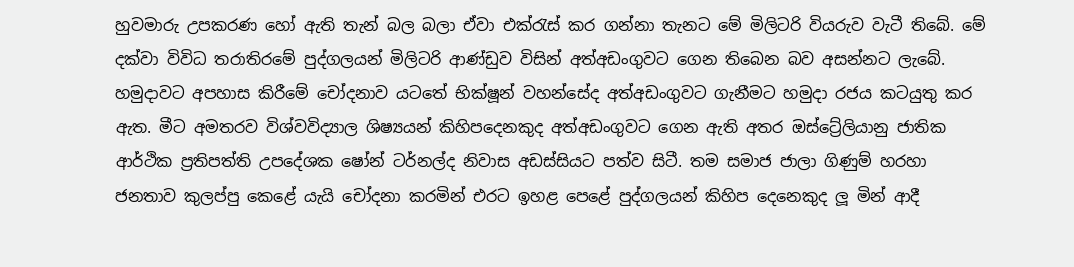හුවමාරු උපකරණ හෝ ඇති තැන් බල බලා ඒවා එක්රැස් කර ගන්නා තැනට මේ මිලිටරි වියරුව වැටී තිබේ. මේ දක්වා විවිධ තරාතිරමේ පුද්ගලයන් මිලිටරි ආණ්ඩුව විසින් අත්අඩංගුවට ගෙන තිබෙන බව අසන්නට ලැබේ. හමුදාවට අපහාස කිරීමේ චෝදනාව යටතේ භික්ෂූන් වහන්සේද අත්අඩංගුවට ගැනීමට හමුදා රජය කටයුතු කර ඇත. මීට අමතරව විශ්වවිද්‍යාල ශිෂ්‍යයන් කිහිපදෙනකුද අත්අඩංගුවට ගෙන ඇති අතර ඔස්ට්‍රේලියානු ජාතික ආර්ථික ප්‍රතිපත්ති උපදේශක ෂෝන් ටර්නල්ද නිවාස අඩස්සියට පත්ව සිටී. තම සමාජ ජාලා ගිණුම් හරහා ජනතාව කුලප්පු කෙළේ යැයි චෝදනා කරමින් එරට ඉහළ පෙළේ පුද්ගලයන් කිහිප දෙනෙකුද ලූ මින් ආදී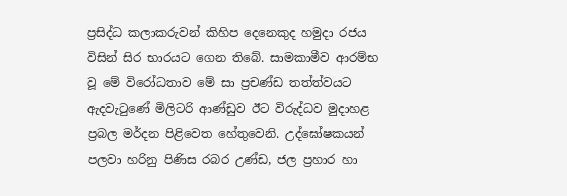ප්‍රසිද්ධ කලාකරුවන් කිහිප දෙනෙකුද හමුදා රජය විසින් සිර භාරයට ගෙන තිබේ. සාමකාමීව ආරම්භ වූ මේ විරෝධතාව මේ සා ප්‍රචණ්ඩ තත්ත්වයට ඇදවැටුණේ මිලිටරි ආණ්ඩුව ඊට විරුද්ධව මුදාහළ ප්‍රබල මර්දන පිළිවෙත හේතුවෙනි. උද්ඝෝෂකයන් පලවා හරිනු පිණිස රබර උණ්ඩ, ජල ප්‍රහාර හා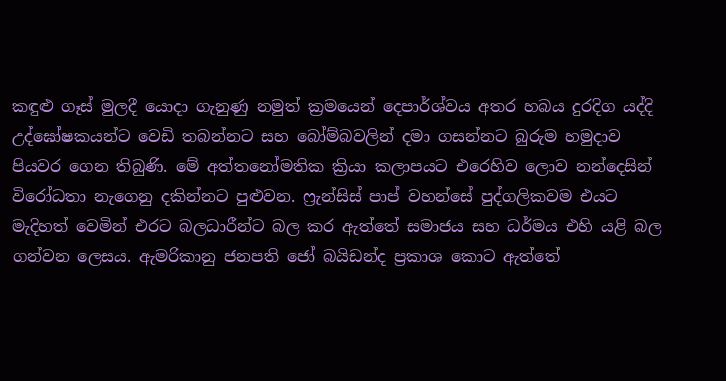කඳුළු ගෑස් මුලදී යොදා ගැනුණු නමුත් ක්‍රමයෙන් දෙපාර්ශ්වය අතර හබය දුරදිග යද්දි උද්ඝෝෂකයන්ට වෙඩි තබන්නට සහ බෝම්බවලින් දමා ගසන්නට බුරුම හමුදාව පියවර ගෙන තිබුණි. මේ අත්තනෝමතික ක්‍රියා කලාපයට එරෙහිව ලොව නන්දෙසින් විරෝධතා නැගෙනු දකින්නට පුළුවන. ෆ්‍රැන්සිස් පාප් වහන්සේ පුද්ගලිකවම එයට මැදිහත් වෙමින් එරට බලධාරීන්ට බල කර ඇත්තේ සමාජය සහ ධර්මය එහි යළි බල ගන්වන ලෙසය. ඇමරිකානු ජනපති ජෝ බයිඩන්ද ප්‍රකාශ කොට ඇත්තේ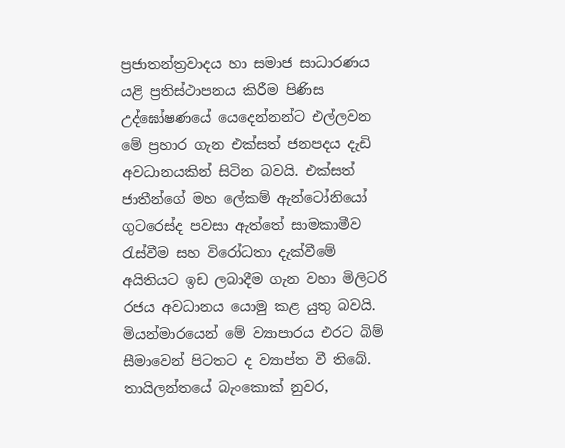ප්‍රජාතන්ත්‍රවාදය හා සමාජ සාධාරණය යළි ප්‍රතිස්ථාපනය කිරීම පිණිස උද්ඝෝෂණයේ යෙදෙන්නන්ට එල්ලවන මේ ප්‍රහාර ගැන එක්සත් ජනපදය දැඩි අවධානයකින් සිටින බවයි. එක්සත් ජාතීන්ගේ මහ ලේකම් ඇන්ටෝනියෝ ගුටරෙස්ද පවසා ඇත්තේ සාමකාමීව රැස්වීම සහ විරෝධතා දැක්වීමේ අයිතියට ඉඩ ලබාදීම ගැන වහා මිලිටරි රජය අවධානය යොමු කළ යුතු බවයි. මියන්මාරයෙන් මේ ව්‍යාපාරය එරට බිම් සීමාවෙන් පිටතට ද ව්‍යාප්ත වී තිබේ. තායිලන්තයේ බැංකොක් නුවර,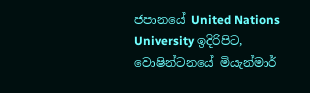ජපානයේ United Nations University ඉදිරිපිට, වොෂින්ටනයේ මියැන්මාර්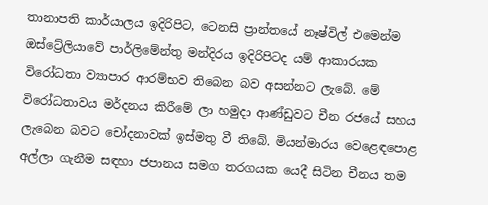තානාපති කාර්යාලය ඉදිරිපිට, ටෙනසි ප්‍රාන්තයේ නෑෂ්විල් එමෙන්ම ඔස්ට්‍රේලියාවේ පාර්ලිමේන්තු මන්දිරය ඉදිරිපිටද යම් ආකාරයක විරෝධතා ව්‍යාපාර ආරම්භව තිබෙන බව අසන්නට ලැබේ. මේ විරෝධතාවය මර්දනය කිරීමේ ලා හමුදා ආණ්ඩුවට චීන රජයේ සහය ලැබෙන බවට චෝදනාවක් ඉස්මතු වී තිබේ. මියන්මාරය වෙළෙඳපොළ අල්ලා ගැනීම සඳහා ජපානය සමග තරගයක යෙදී සිටින චීනය තම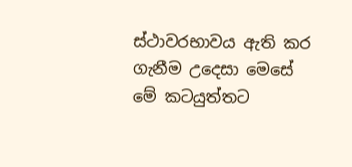ස්ථාවරභාවය ඇති කර ගැනීම උදෙසා මෙසේ මේ කටයුත්තට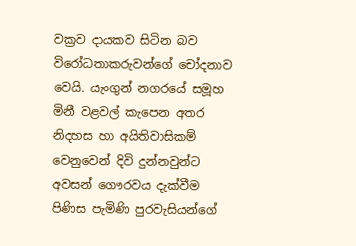වක්‍රව දායකව සිටින බව විරෝධතාකරුවන්ගේ චෝදනාව වෙයි. යැංගුන් නගරයේ සමූහ මිනී වළවල් කැපෙන අතර නිදහස හා අයිතිවාසිකම් වෙනුවෙන් දිවි දුන්නවුන්ට අවසන් ගෞරවය දැක්වීම පිණිස පැමිණි පුරවැසියන්ගේ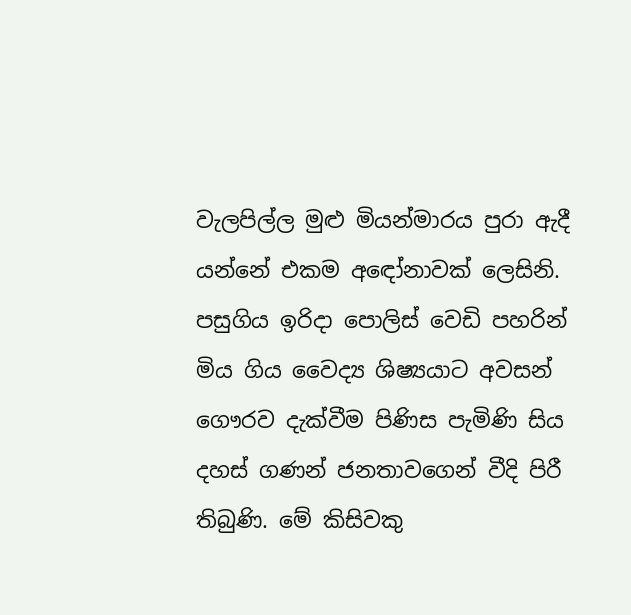වැලපිල්ල මුළු මියන්මාරය පුරා ඇදී යන්නේ එකම අඳෝනාවක් ලෙසිනි. පසුගිය ඉරිදා පොලිස් වෙඩි පහරින් මිය ගිය වෛද්‍ය ශිෂ්‍යයාට අවසන් ගෞරව දැක්වීම පිණිස පැමිණි සිය දහස් ගණන් ජනතාවගෙන් වීදි පිරී තිබුණි. මේ කිසිවකු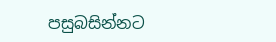පසුබසින්නට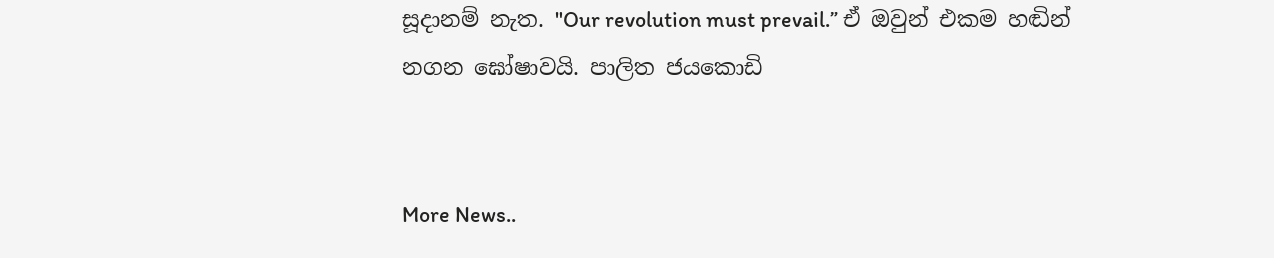සූදානම් නැත. "Our revolution must prevail.” ඒ ඔවුන් එකම හඬින් නගන ඝෝෂාවයි. පාලිත ජයකොඩි


More News..